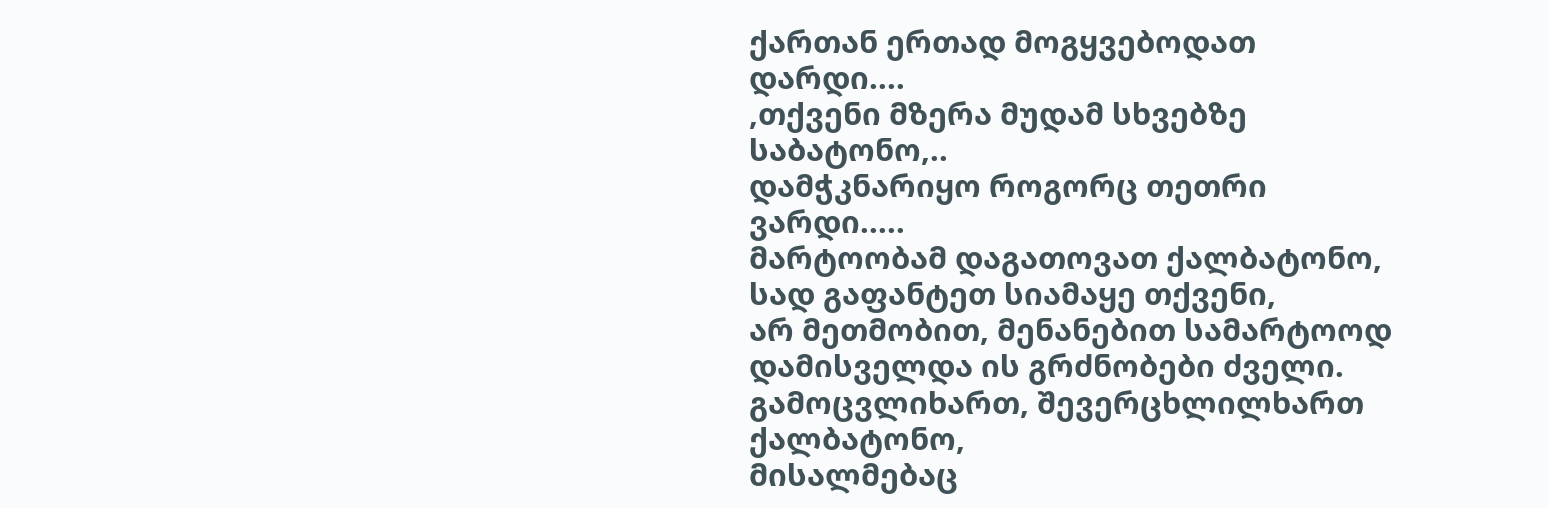ქართან ერთად მოგყვებოდათ დარდი....
,თქვენი მზერა მუდამ სხვებზე საბატონო,..
დამჭკნარიყო როგორც თეთრი ვარდი.....
მარტოობამ დაგათოვათ ქალბატონო,
სად გაფანტეთ სიამაყე თქვენი,
არ მეთმობით, მენანებით სამარტოოდ
დამისველდა ის გრძნობები ძველი.
გამოცვლიხართ, შევერცხლილხართ ქალბატონო,
მისალმებაც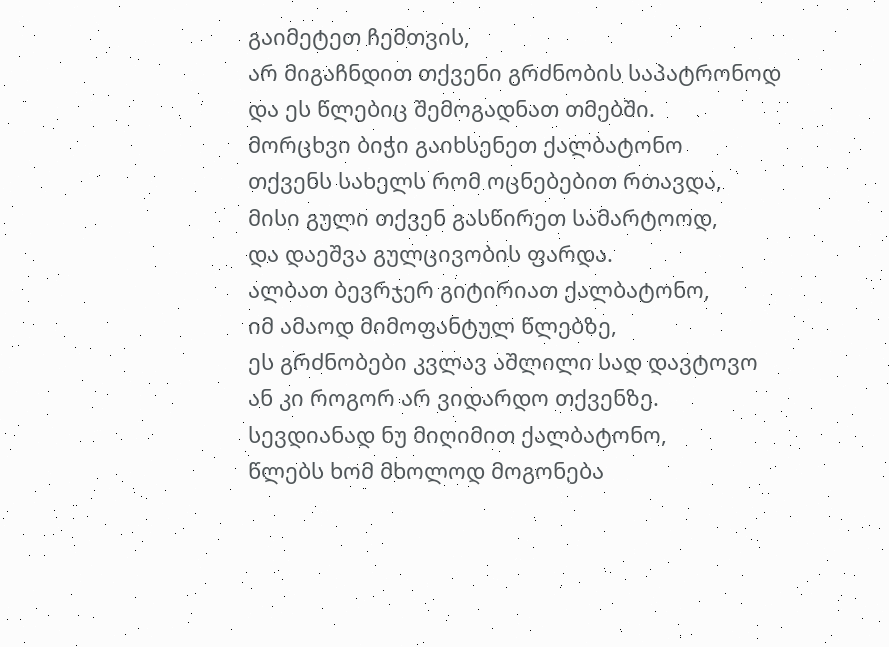გაიმეტეთ ჩემთვის,
არ მიგაჩნდით თქვენი გრძნობის საპატრონოდ
და ეს წლებიც შემოგადნათ თმებში.
მორცხვი ბიჭი გაიხსენეთ ქალბატონო
თქვენს სახელს რომ ოცნებებით რთავდა,
მისი გული თქვენ გასწირეთ სამარტოოდ,
და დაეშვა გულცივობის ფარდა.
ალბათ ბევრჯერ გიტირიათ ქალბატონო,
იმ ამაოდ მიმოფანტულ წლებზე,
ეს გრძნობები კვლავ აშლილი სად დავტოვო
ან კი როგორ არ ვიდარდო თქვენზე.
სევდიანად ნუ მიღიმით ქალბატონო,
წლებს ხომ მხოლოდ მოგონება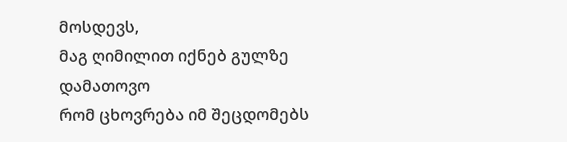მოსდევს,
მაგ ღიმილით იქნებ გულზე დამათოვო
რომ ცხოვრება იმ შეცდომებს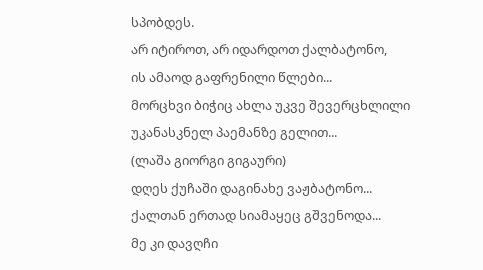სპობდეს.
არ იტიროთ, არ იდარდოთ ქალბატონო,
ის ამაოდ გაფრენილი წლები...
მორცხვი ბიჭიც ახლა უკვე შევერცხლილი
უკანასკნელ პაემანზე გელით...
(ლაშა გიორგი გიგაური)
დღეს ქუჩაში დაგინახე ვაჟბატონო...
ქალთან ერთად სიამაყეც გშვენოდა...
მე კი დავღჩი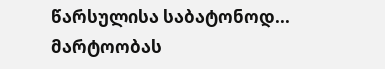წარსულისა საბატონოდ...
მარტოობას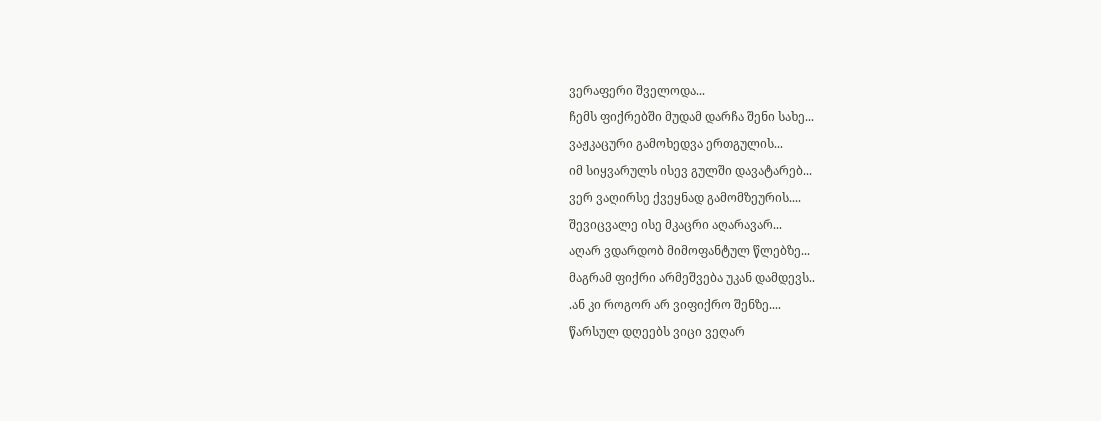ვერაფერი შველოდა...
ჩემს ფიქრებში მუდამ დარჩა შენი სახე...
ვაჟკაცური გამოხედვა ერთგულის...
იმ სიყვარულს ისევ გულში დავატარებ...
ვერ ვაღირსე ქვეყნად გამომზეურის....
შევიცვალე ისე მკაცრი აღარავარ...
აღარ ვდარდობ მიმოფანტულ წლებზე...
მაგრამ ფიქრი არმეშვება უკან დამდევს..
.ან კი როგორ არ ვიფიქრო შენზე....
წარსულ დღეებს ვიცი ვეღარ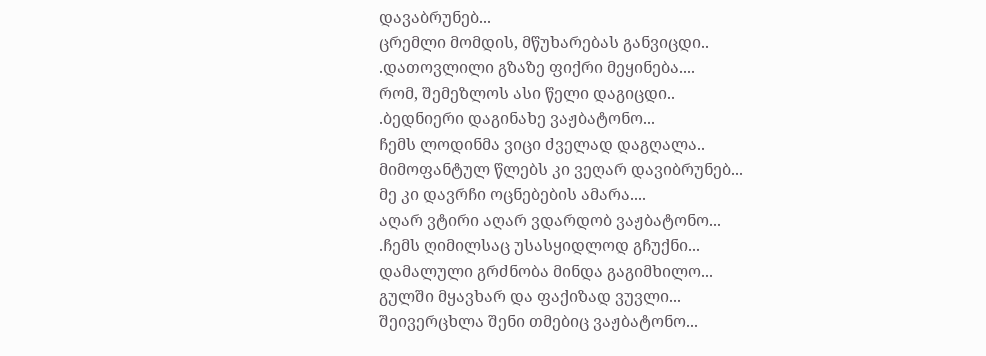დავაბრუნებ...
ცრემლი მომდის, მწუხარებას განვიცდი..
.დათოვლილი გზაზე ფიქრი მეყინება....
რომ, შემეზლოს ასი წელი დაგიცდი..
.ბედნიერი დაგინახე ვაჟბატონო...
ჩემს ლოდინმა ვიცი ძველად დაგღალა..
მიმოფანტულ წლებს კი ვეღარ დავიბრუნებ...
მე კი დავრჩი ოცნებების ამარა....
აღარ ვტირი აღარ ვდარდობ ვაჟბატონო...
.ჩემს ღიმილსაც უსასყიდლოდ გჩუქნი...
დამალული გრძნობა მინდა გაგიმხილო...
გულში მყავხარ და ფაქიზად ვუვლი...
შეივერცხლა შენი თმებიც ვაჟბატონო...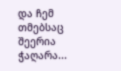და ჩემ თმებსაც შეერია ჭაღარა...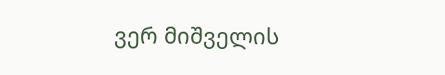ვერ მიშველის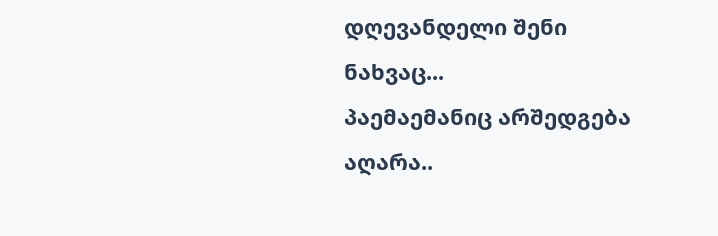დღევანდელი შენი ნახვაც...
პაემაემანიც არშედგება აღარა..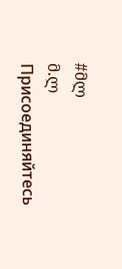#მლ
მ.ლ
Присоединяйтесь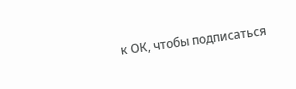к ОК, чтобы подписаться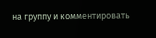на группу и комментировать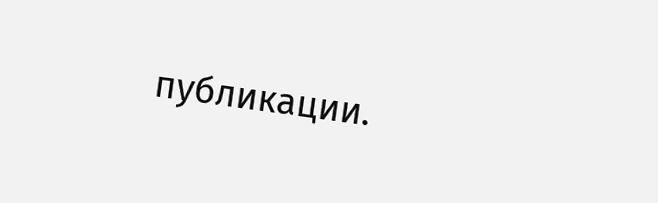публикации.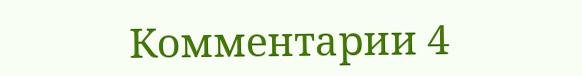Комментарии 4